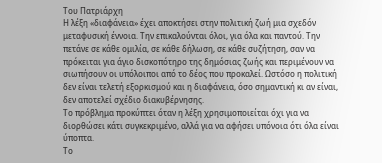Του Πατριάρχη
Η λέξη «διαφάνεια» έχει αποκτήσει στην πολιτική ζωή μια σχεδόν μεταφυσική έννοια. Την επικαλούνται όλοι, για όλα και παντού. Την πετάνε σε κάθε ομιλία, σε κάθε δήλωση, σε κάθε συζήτηση, σαν να πρόκειται για άγιο δισκοπότηρο της δημόσιας ζωής και περιμένουν να σιωπήσουν οι υπόλοιποι από το δέος που προκαλεί. Ωστόσο η πολιτική δεν είναι τελετή εξορκισμού και η διαφάνεια, όσο σημαντική κι αν είναι, δεν αποτελεί σχέδιο διακυβέρνησης.
Το πρόβλημα προκύπτει όταν η λέξη χρησιμοποιείται όχι για να διορθώσει κάτι συγκεκριμένο, αλλά για να αφήσει υπόνοια ότι όλα είναι ύποπτα.
Το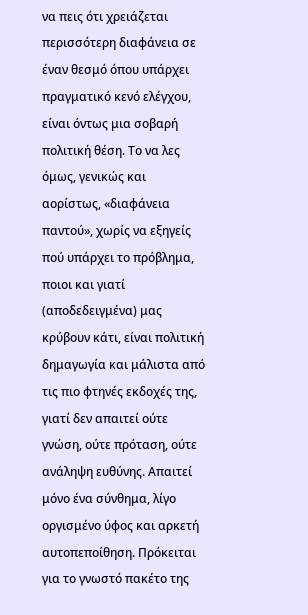να πεις ότι χρειάζεται περισσότερη διαφάνεια σε έναν θεσμό όπου υπάρχει πραγματικό κενό ελέγχου, είναι όντως μια σοβαρή πολιτική θέση. Το να λες όμως, γενικώς και αορίστως, «διαφάνεια παντού», χωρίς να εξηγείς πού υπάρχει το πρόβλημα, ποιοι και γιατί (αποδεδειγμένα) μας κρύβουν κάτι, είναι πολιτική δημαγωγία και μάλιστα από τις πιο φτηνές εκδοχές της, γιατί δεν απαιτεί ούτε γνώση, ούτε πρόταση, ούτε ανάληψη ευθύνης. Απαιτεί μόνο ένα σύνθημα, λίγο οργισμένο ύφος και αρκετή αυτοπεποίθηση. Πρόκειται για το γνωστό πακέτο της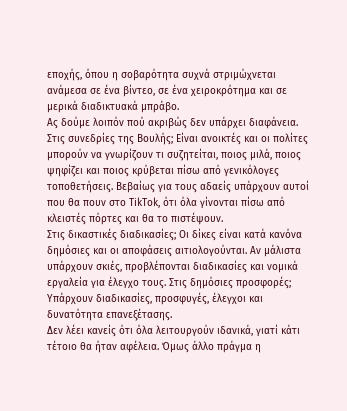εποχής, όπου η σοβαρότητα συχνά στριμώχνεται ανάμεσα σε ένα βίντεο, σε ένα χειροκρότημα και σε μερικά διαδικτυακά μπράβο.
Ας δούμε λοιπόν πού ακριβώς δεν υπάρχει διαφάνεια. Στις συνεδρίες της Βουλής; Είναι ανοικτές και οι πολίτες μπορούν να γνωρίζουν τι συζητείται, ποιος μιλά, ποιος ψηφίζει και ποιος κρύβεται πίσω από γενικόλογες τοποθετήσεις. Βεβαίως για τους αδαείς υπάρχουν αυτοί που θα πουν στο TikTok, ότι όλα γίνονται πίσω από κλειστές πόρτες και θα το πιστέψουν.
Στις δικαστικές διαδικασίες; Οι δίκες είναι κατά κανόνα δημόσιες και οι αποφάσεις αιτιολογούνται. Αν μάλιστα υπάρχουν σκιές, προβλέπονται διαδικασίες και νομικά εργαλεία για έλεγχο τους. Στις δημόσιες προσφορές; Υπάρχουν διαδικασίες, προσφυγές, έλεγχοι και δυνατότητα επανεξέτασης.
Δεν λέει κανείς ότι όλα λειτουργούν ιδανικά, γιατί κάτι τέτοιο θα ήταν αφέλεια. Όμως άλλο πράγμα η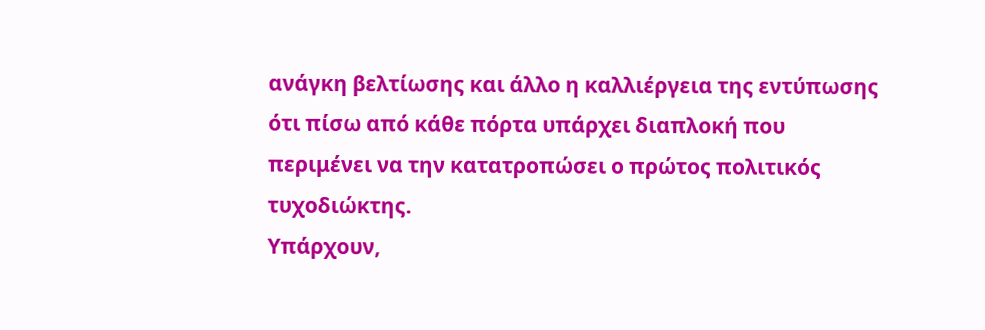ανάγκη βελτίωσης και άλλο η καλλιέργεια της εντύπωσης ότι πίσω από κάθε πόρτα υπάρχει διαπλοκή που περιμένει να την κατατροπώσει ο πρώτος πολιτικός τυχοδιώκτης.
Υπάρχουν,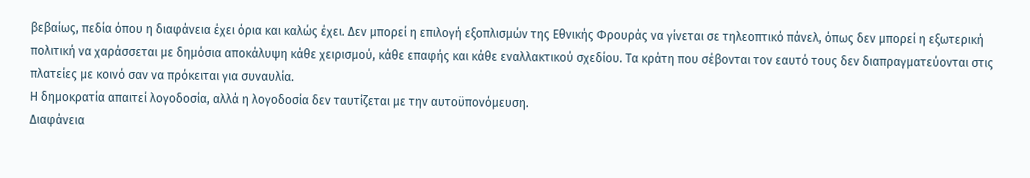βεβαίως, πεδία όπου η διαφάνεια έχει όρια και καλώς έχει. Δεν μπορεί η επιλογή εξοπλισμών της Εθνικής Φρουράς να γίνεται σε τηλεοπτικό πάνελ, όπως δεν μπορεί η εξωτερική πολιτική να χαράσσεται με δημόσια αποκάλυψη κάθε χειρισμού, κάθε επαφής και κάθε εναλλακτικού σχεδίου. Τα κράτη που σέβονται τον εαυτό τους δεν διαπραγματεύονται στις πλατείες με κοινό σαν να πρόκειται για συναυλία.
Η δημοκρατία απαιτεί λογοδοσία, αλλά η λογοδοσία δεν ταυτίζεται με την αυτοϋπονόμευση.
Διαφάνεια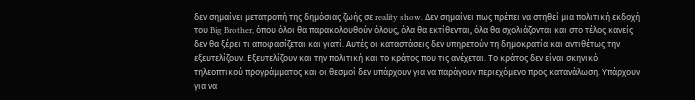δεν σημαίνει μετατροπή της δημόσιας ζωής σε reality show. Δεν σημαίνει πως πρέπει να στηθεί μια πολιτική εκδοχή του Big Brother, όπου όλοι θα παρακολουθούν όλους, όλα θα εκτίθενται, όλα θα σχολιάζονται και στο τέλος κανείς δεν θα ξέρει τι αποφασίζεται και γιατί. Αυτές οι καταστάσεις δεν υπηρετούν τη δημοκρατία και αντιθέτως την εξευτελίζουν. Εξευτελίζουν και την πολιτική και το κράτος που τις ανέχεται. Το κράτος δεν είναι σκηνικό τηλεοπτικού προγράμματος και οι θεσμοί δεν υπάρχουν για να παράγουν περιεχόμενο προς κατανάλωση. Υπάρχουν για να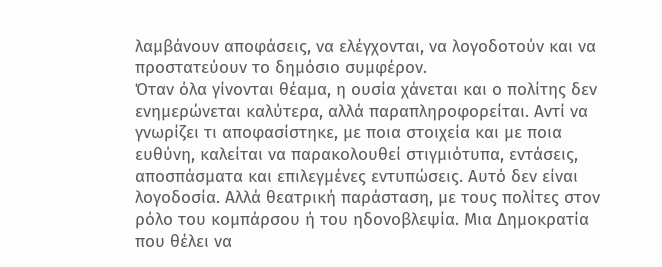λαμβάνουν αποφάσεις, να ελέγχονται, να λογοδοτούν και να προστατεύουν το δημόσιο συμφέρον.
Όταν όλα γίνονται θέαμα, η ουσία χάνεται και ο πολίτης δεν ενημερώνεται καλύτερα, αλλά παραπληροφορείται. Αντί να γνωρίζει τι αποφασίστηκε, με ποια στοιχεία και με ποια ευθύνη, καλείται να παρακολουθεί στιγμιότυπα, εντάσεις, αποσπάσματα και επιλεγμένες εντυπώσεις. Αυτό δεν είναι λογοδοσία. Αλλά θεατρική παράσταση, με τους πολίτες στον ρόλο του κομπάρσου ή του ηδονοβλεψία. Μια Δημοκρατία που θέλει να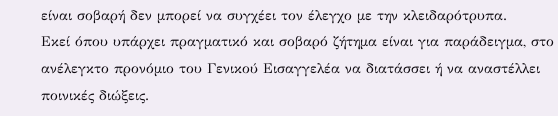είναι σοβαρή δεν μπορεί να συγχέει τον έλεγχο με την κλειδαρότρυπα.
Εκεί όπου υπάρχει πραγματικό και σοβαρό ζήτημα είναι για παράδειγμα, στο ανέλεγκτο προνόμιο του Γενικού Εισαγγελέα να διατάσσει ή να αναστέλλει ποινικές διώξεις.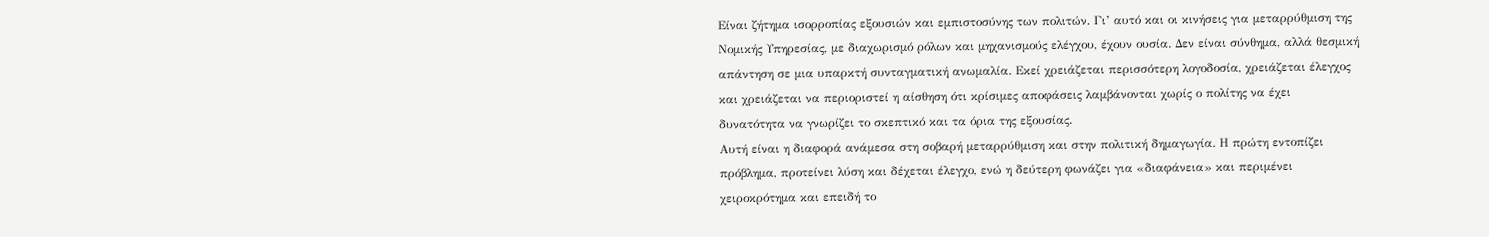Είναι ζήτημα ισορροπίας εξουσιών και εμπιστοσύνης των πολιτών. Γι’ αυτό και οι κινήσεις για μεταρρύθμιση της Νομικής Υπηρεσίας, με διαχωρισμό ρόλων και μηχανισμούς ελέγχου, έχουν ουσία. Δεν είναι σύνθημα, αλλά θεσμική απάντηση σε μια υπαρκτή συνταγματική ανωμαλία. Εκεί χρειάζεται περισσότερη λογοδοσία, χρειάζεται έλεγχος και χρειάζεται να περιοριστεί η αίσθηση ότι κρίσιμες αποφάσεις λαμβάνονται χωρίς ο πολίτης να έχει δυνατότητα να γνωρίζει το σκεπτικό και τα όρια της εξουσίας.
Αυτή είναι η διαφορά ανάμεσα στη σοβαρή μεταρρύθμιση και στην πολιτική δημαγωγία. Η πρώτη εντοπίζει πρόβλημα, προτείνει λύση και δέχεται έλεγχο, ενώ η δεύτερη φωνάζει για «διαφάνεια» και περιμένει χειροκρότημα και επειδή το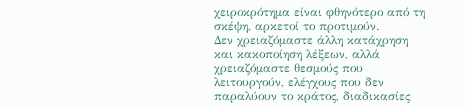χειροκρότημα είναι φθηνότερο από τη σκέψη, αρκετοί το προτιμούν.
Δεν χρειαζόμαστε άλλη κατάχρηση και κακοποίηση λέξεων, αλλά χρειαζόμαστε θεσμούς που λειτουργούν, ελέγχους που δεν παραλύουν το κράτος, διαδικασίες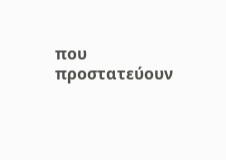που προστατεύουν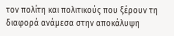τον πολίτη και πολιτικούς που ξέρουν τη διαφορά ανάμεσα στην αποκάλυψη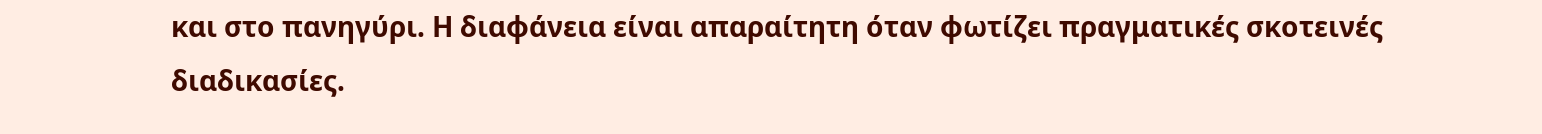και στο πανηγύρι. Η διαφάνεια είναι απαραίτητη όταν φωτίζει πραγματικές σκοτεινές διαδικασίες.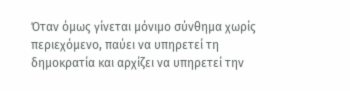Όταν όμως γίνεται μόνιμο σύνθημα χωρίς περιεχόμενο, παύει να υπηρετεί τη δημοκρατία και αρχίζει να υπηρετεί την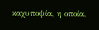καχυποψία, η οποία,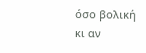όσο βολική κι αν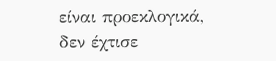είναι προεκλογικά, δεν έχτισε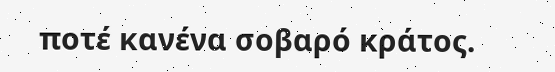ποτέ κανένα σοβαρό κράτος.